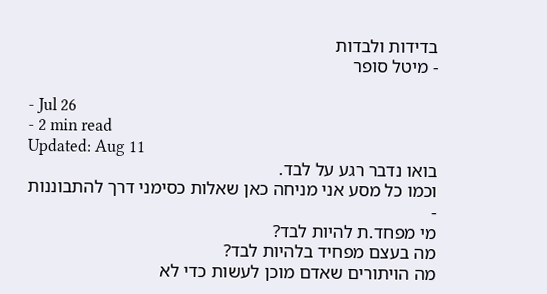בדידות ולבדות
- מיטל סופר

- Jul 26
- 2 min read
Updated: Aug 11
בואו נדבר רגע על לבד.
וכמו כל מסע אני מניחה כאן שאלות כסימני דרך להתבוננות -
מי מפחד.ת להיות לבד?
מה בעצם מפחיד בלהיות לבד?
מה הויתורים שאדם מוכן לעשות כדי לא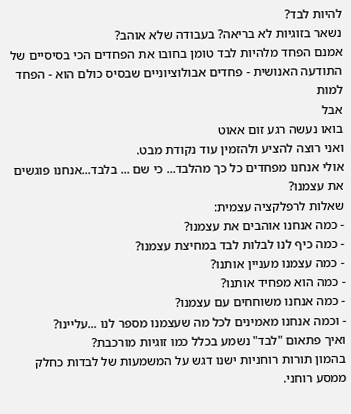להיות לבד?
נשאר בזוגיות לא בריאה? בעבודה שלא אוהב?
אמנם הפחד מלהיות לבד טומן בחובו את הפחדים הכי בסיסיים של התודעה האנושית - פחדים אבולוציוניים שבסיס כולם הוא - הפחד למות
אבל
בואו נעשה רגע זום אאוט
ואני רוצה להציע ולהזמין עוד נקודת מבט.
אולי אנחנו מפחדים כל כך מהלבד... כי שם ... בלבד...אנחנו פוגשים את עצמנו?
שאלות לרפלקציה עצמית:
- כמה אנחנו אוהבים את עצמנו?
- כמה כיף לנו לבלות לבד במחיצת עצמנו?
- כמה עצמנו מעניין אותנו?
- כמה הוא מפחיד אותנו?
- כמה אנחנו משוחחים עם עצמנו?
- וכמה אנחנו מאמינים לכל מה שעצמנו מספר לנו ...עליינו?
ואיך פתאום "לבד" נשמע בכלל כמו זוגיות מורכבת?
בהמון תורות רוחניות ישנו דגש על המשמעות של לבדות כחלק ממסע רוחני.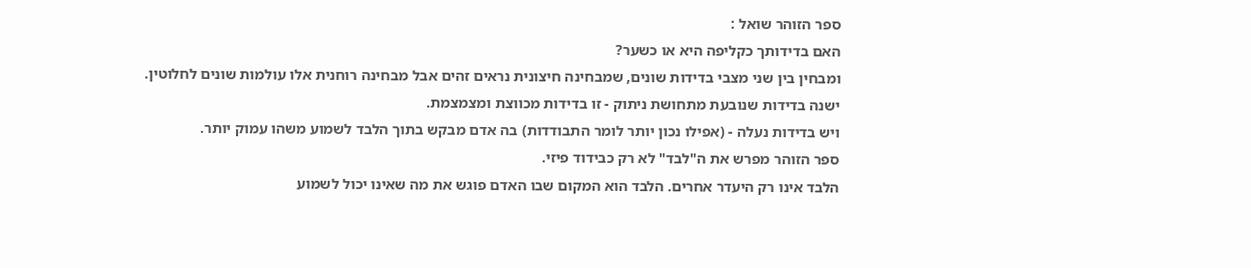ספר הזוהר שואל :
האם בדידותך כקליפה היא או כשער?
ומבחין בין שני מצבי בדידות שונים, שמבחינה חיצונית נראים זהים אבל מבחינה רוחנית אלו עולמות שונים לחלוטין.
ישנה בדידות שנובעת מתחושת ניתוק - זו בדידות מכווצת ומצמצמת.
ויש בדידות נעלה - (אפילו נכון יותר לומר התבודדות) בה אדם מבקש בתוך הלבד לשמוע משהו עמוק יותר.
ספר הזוהר מפרש את ה"לבד" לא רק כבידוד פיזי.
הלבד אינו רק היעדר אחרים. הלבד הוא המקום שבו האדם פוגש את מה שאינו יכול לשמוע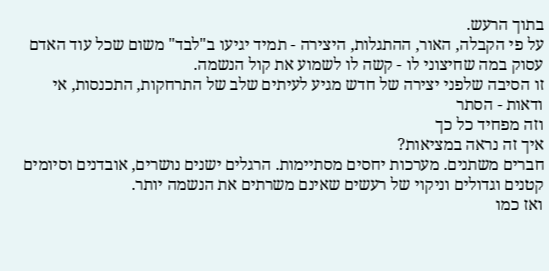בתוך הרעש.
על פי הקבלה, האור, ההתגלות, היצירה - תמיד יגיעו ב"לבד" משום שכל עוד האדם עסוק במה שחיצוני לו - קשה לו לשמוע את קול הנשמה.
זו הסיבה שלפני יצירה של חדש מגיע לעיתים שלב של התרחקות, התכנסות, אי ודאות - הסתר
וזה מפחיד כל כך
איך זה נראה במציאות?
חברים משתנים. מערכות יחסים מסתיימות. הרגלים ישנים נושרים, אובדנים וסיומים קטנים וגדולים וניקוי של רעשים שאינם משרתים את הנשמה יותר.
ואז כמו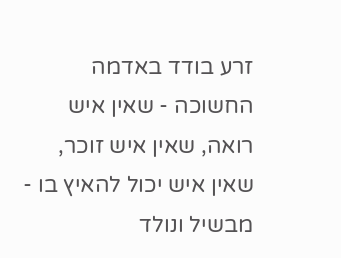זרע בודד באדמה החשוכה - שאין איש רואה, שאין איש זוכר, שאין איש יכול להאיץ בו -
מבשיל ונולד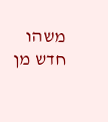משהו חדש מן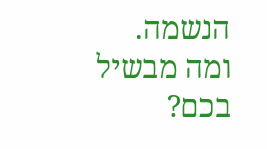הנשמה.
ומה מבשיל בכם?